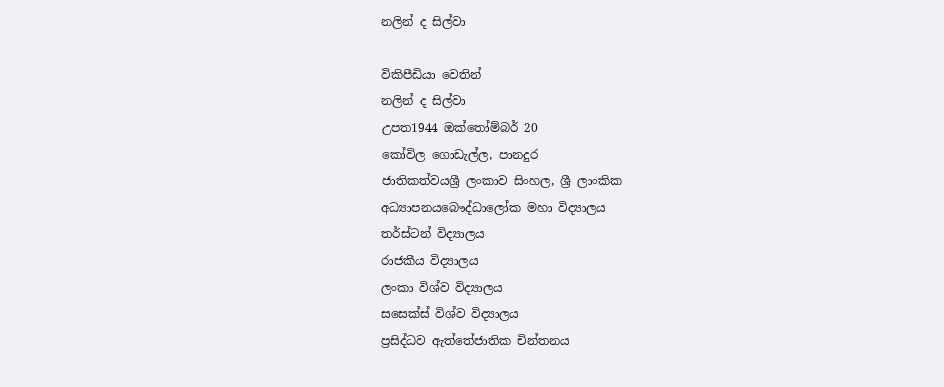නලින් ද සිල්වා

විකිපීඩියා වෙතින්
නලින් ද සිල්වා
උපත1944 ඔක්තෝම්බර් 20
කෝවිල ගොඩැල්ල, පානදුර
ජාතිකත්වයශ්‍රී ලංකාව සිංහල, ශ්‍රී ලාංකික
අධ්‍යාපනයබෞද්ධාලෝක මහා විද්‍යාලය
තර්ස්ටන් විද්‍යාලය
රාජකීය විද්‍යාලය
ලංකා විශ්ව විද්‍යාලය
සසෙක්ස් විශ්ව විද්‍යාලය
ප්‍රසිද්ධව ඇත්තේජාතික චින්තනය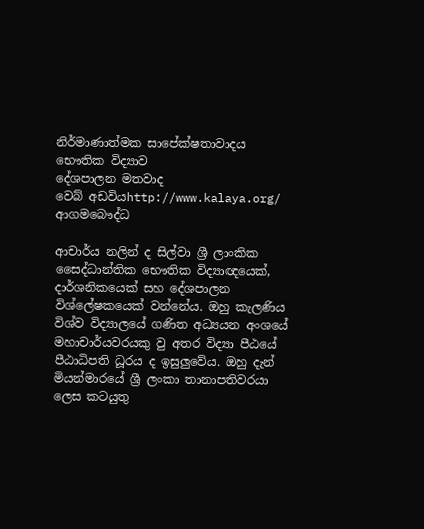නිර්මාණාත්මක සාපේක්ෂතාවාදය
භෞතික විද්‍යාව
දේශපාලන මතවාද
වෙබ් අඩවියhttp://www.kalaya.org/
ආගමබෞද්ධ

ආචාර්ය නලින් ද සිල්වා ශ්‍රී ලාංකික සෛද්ධාන්තික භෞතික විද්‍යාඥයෙක්, දාර්ශනිකයෙක් සහ දේශපාලන විශ්ලේෂකයෙක් වන්නේය. ඔහු කැලණිය විශ්ව විද්‍යාලයේ ගණිත අධ්‍යයන අංශයේ මහාචාර්යවරයකු වු අතර විද්‍යා පීඨයේ පීඨාධිපති ධූරය ද ඉසුලුවේය. ඔහු දැන් මියන්මාරයේ ශ්‍රී ලංකා තානාපතිවරයා ලෙස කටයුතු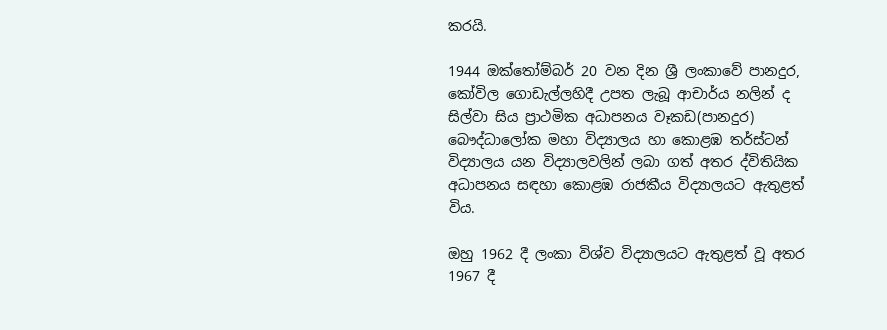කරයි.

1944 ඔක්තෝම්බර් 20 වන දින ශ්‍රී ලංකාවේ පානදුර, කෝවිල ගොඩැල්ලහිදී උපත ලැබූ ආචාර්ය නලින් ද සිල්වා සිය ප්‍රාථමික අධාපනය වෑකඩ(පානදුර) බෞද්ධාලෝක මහා විද්‍යාලය හා කොළඹ තර්ස්ටන් විද්‍යාලය යන විද්‍යාලවලින් ලබා ගත් අතර ද්විතියික අධාපනය සඳහා කොළඹ රාජකීය විද්‍යාලයට ඇතුළත් විය.

ඔහු 1962 දී ලංකා විශ්ව විද්‍යාලයට ඇතුළත් වූ අතර 1967 දී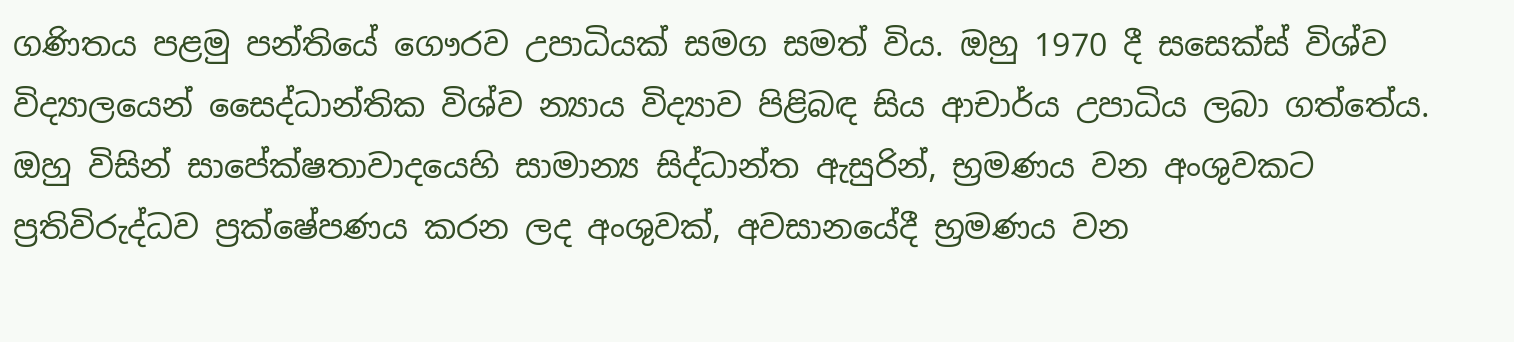ගණිතය පළමු පන්තියේ ‍ගෞරව උපාධියක් සමග සමත් විය. ඔහු 1970 දී සසෙක්ස් විශ්ව විද්‍යාලයෙන් සෛද්ධාන්තික විශ්ව න්‍යාය විද්‍යාව පිළිබඳ සිය ආචාර්ය උපාධිය ලබා ගත්තේය. ඔහු විසින් සාපේක්ෂතාවාදයෙහි සාමාන්‍ය සිද්ධාන්ත ඇසුරින්, භ්‍රමණය වන අංශුවකට ප්‍රතිවිරුද්ධව ප්‍රක්ෂේපණය කරන ලද අංශුවක්, අවසානයේදී භ්‍රමණය වන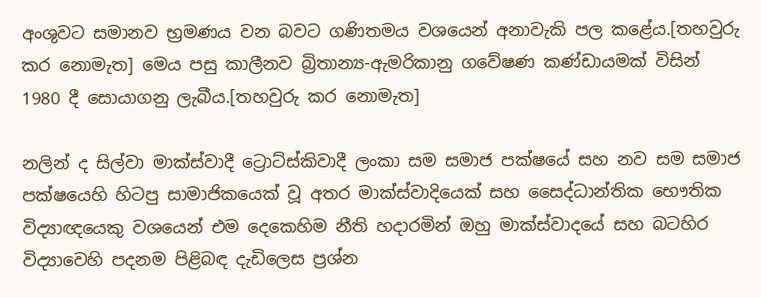අංශුවට සමානව භ්‍රමණය වන බවට ගණිතමය වශයෙන් අනාවැකි පල කළේය.[තහවුරු කර නොමැත] මෙය පසු කාලීනව බ්‍රිතාන්‍ය-ඇමරිකානු ගවේෂණ කණ්ඩායමක් විසින් 1980 දී සොයාගනු ලැබීය.[තහවුරු කර නොමැත]

නලින් ද සිල්වා මාක්ස්වාදී ට්‍රොට්ස්කිවාදී ලංකා සම සමාජ පක්ෂයේ සහ නව සම සමාජ පක්ෂයෙහි හිටපු සාමාජිකයෙක් වූ අතර මාක්ස්වාදියෙක් සහ සෛද්ධාන්තික භෞතික විද්‍යාඥයෙකු වශයෙන් එම දෙකෙහිම නීති හදාරමින් ඔහු මාක්ස්වාදයේ සහ බටහිර විද්‍යාවෙහි පදනම පිළිබඳ දැඩිලෙස ප්‍රශ්න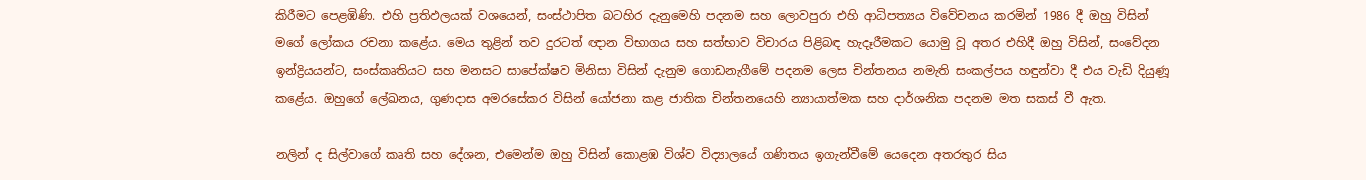කිරීමට පෙළඹිණි. එහි ප්‍රතිඵලයක් වශයෙන්, සංස්ථාපිත බටහිර දැනුමෙහි පදනම සහ ලොවපුරා එහි ආධිපත්‍යය විවේචනය කරමින් 1986 දී ඔහු විසින් මගේ ලෝකය රචනා කළේය. මෙය තුළින් තව දුරටත් ඥාන විභාගය සහ සත්භාව විචාරය පිළිබඳ හැදෑරීමකට යොමු වූ අතර එහිදී ඔහු විසින්, සංවේදන ඉන්ද්‍රියයන්ට, සංස්කෘතියට සහ මනසට සාපේක්ෂව මිනිසා විසින් දැනුම ගොඩනැගීමේ පදනම ලෙස චින්තනය නමැති සංකල්පය හඳුන්වා දී එය වැඩි දියුණූ කළේය. ඔහුගේ ලේඛනය, ගුණදාස අමරසේකර විසින් යෝජනා කළ ජාතික චින්තනයෙහි න්‍යායාත්මක සහ දාර්ශනික පදනම මත සකස් වී ඇත.

නලින් ද සිල්වාගේ කෘති සහ දේශන, එමෙන්ම ඔහු විසින් කොළඹ විශ්ව විද්‍යාලයේ ගණිතය ඉගැන්වීමේ යෙදෙන අතරතුර සිය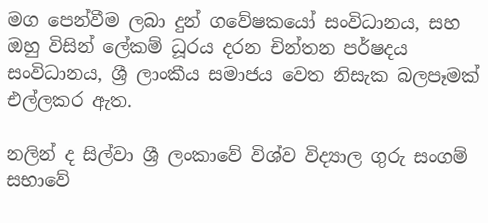මග පෙන්වීම ලබා දුන් ගවේෂකයෝ සංවිධානය, සහ ඔහු විසින් ලේකම් ධූරය දරන චින්තන පර්ෂදය සංවිධානය, ශ්‍රී ලාංකීය සමාජය වෙත නිසැක බලපෑමක් එල්ලකර ඇත.

නලින් ද සිල්වා ශ්‍රී ලංකාවේ විශ්ව විද්‍යාල ගුරු සංගම් සභාවේ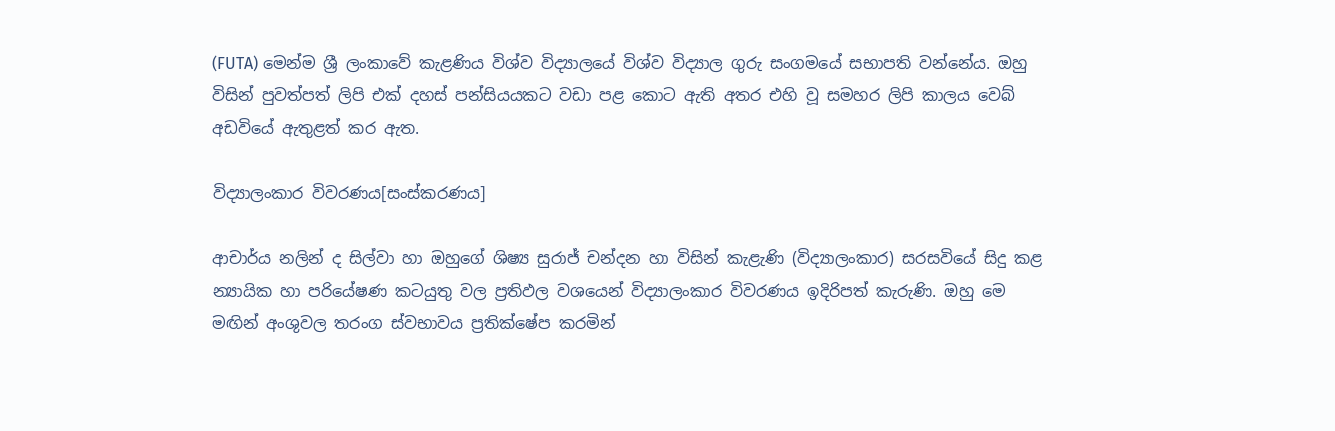(FUTA) මෙන්ම ශ්‍රී ලංකාවේ කැළණිය විශ්ව විද්‍යාලයේ විශ්ව විද්‍යාල ගුරු සංගමයේ සභාපති වන්නේය. ඔහු විසින් පුවත්පත් ලිපි එක් දහස් පන්සියයකට වඩා පළ කොට ඇති අතර එහි වූ සමහර ලිපි කාලය වෙබ් අඩවියේ ඇතුළත් කර ඇත.

විද්‍යාලංකාර විවරණය[සංස්කරණය]

ආචාර්ය නලින් ද සිල්වා හා ඔහුගේ ශිෂ්‍ය සුරාජ් චන්දන හා විසින් කැළැණි (විද්‍යාලංකාර) සරසවියේ සිදු කළ න්‍යායික හා පරියේෂණ කටයුතු වල ප්‍රතිඵල වශයෙන් විද්‍යාලංකාර විවරණය ඉදිරිපත් කැරුණි. ඔහු මෙ මඟින් අංශුවල තරංග ස්වභාවය ප්‍රතික්ෂේප කරමින්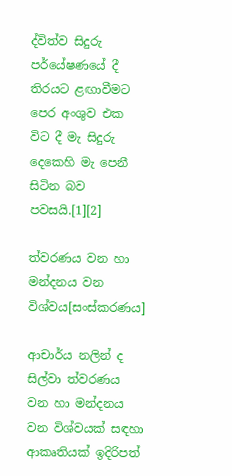ද්විත්ව සිදුරු පර්යේෂණයේ දී තිරයට ළඟාවීමට පෙර අංශුව එක විට දී මැ සිදුරු දෙකෙහි මැ පෙනී සිටින බව පවසයි.[1][2]

ත්වරණය වන හා මන්දනය වන විශ්වය[සංස්කරණය]

ආචාර්ය නලින් ද සිල්වා ත්වරණය වන හා මන්දනය වන විශ්වයක් සඳහා ආකෘතියක් ඉදිරිපත්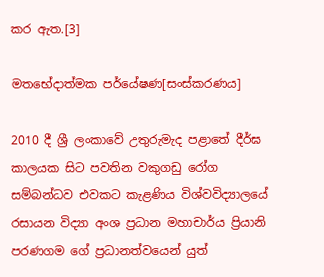කර ඇත.[3]

මතභේදාත්මක පර්යේෂණ[සංස්කරණය]

2010 දී ශ්‍රී ලංකාවේ උතුරුමැද පළාතේ දීර්ඝ කාලයක සිට පවතින වකුගඩු රෝග සම්බන්ධව එවකට කැළණිය විශ්වවිද්‍යාලයේ රසායන විද්‍යා අංශ ප්‍රධාන මහාචාර්ය ප්‍රියානි පරණගම ගේ ප්‍රධානත්වයෙන් යුත්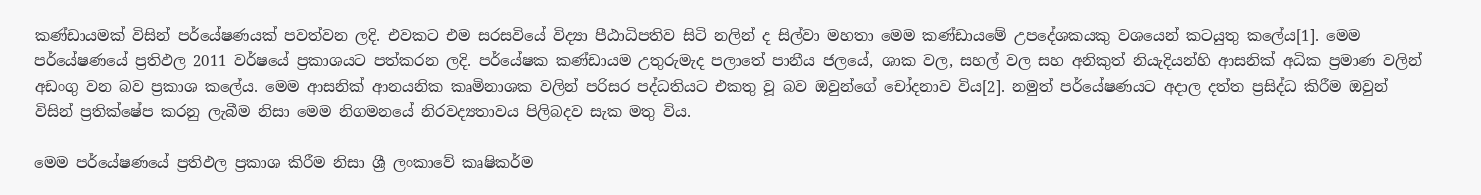කණ්ඩායමක් විසින් පර්යේෂණයක් පවත්වන ලදි. එවකට එම සරසවියේ විද්‍යා පීඨාධිපතිව සිටි නලින් ද සිල්වා මහතා මෙම කණ්ඩායමේ උපදේශකයකු වශයෙන් කටයුතු කලේය[1]. මෙම පර්යේෂණයේ ප්‍රතිඵල 2011 වර්ෂයේ ප්‍රකාශයට පත්කරන ලදි. පර්යේෂක කණ්ඩායම උතුරුමැද පලාතේ පානීය ජලයේ, ශාක වල, සහල් වල සහ අනිකුත් නියැදියන්හි ආසනික් අධික ප්‍රමාණ වලින් අඩංගු වන බව ප්‍රකාශ කලේය. මෙම ආසනික් ආනයනික කෘමිනාශක වලින් පරිසර පද්ධතියට එකතු වූ බව ඔවුන්ගේ චෝදනාව විය[2]. නමුත් පර්යේෂණයට අදාල දත්ත ප්‍රසිද්ධ කිරීම ඔවුන් විසින් ප්‍රතික්ෂේප කරනු ලැබීම නිසා මෙම නිගමනයේ නිරවද්‍යතාවය පිලිබදව සැක මතු විය.

මෙම පර්යේෂණයේ ප්‍රතිඵල ප්‍රකාශ කිරීම නිසා ශ්‍රී ලංකාවේ කෘෂිකර්ම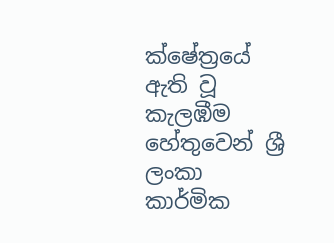ක්ෂේත්‍රයේ ඇති වූ කැලඹීම හේතුවෙන් ශ්‍රී ලංකා කාර්මික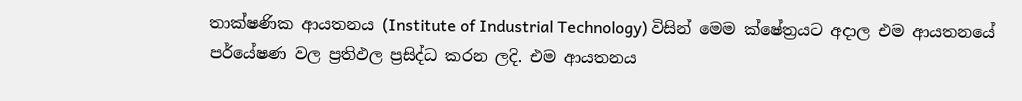තාක්ෂණික ආයතනය (Institute of Industrial Technology) විසින් මෙම ක්ෂේත්‍රයට අදාල එම ආයතනයේ පර්යේෂණ වල ප්‍රතිඵල ප්‍රසිද්ධ කරන ලදි. එම ආයතනය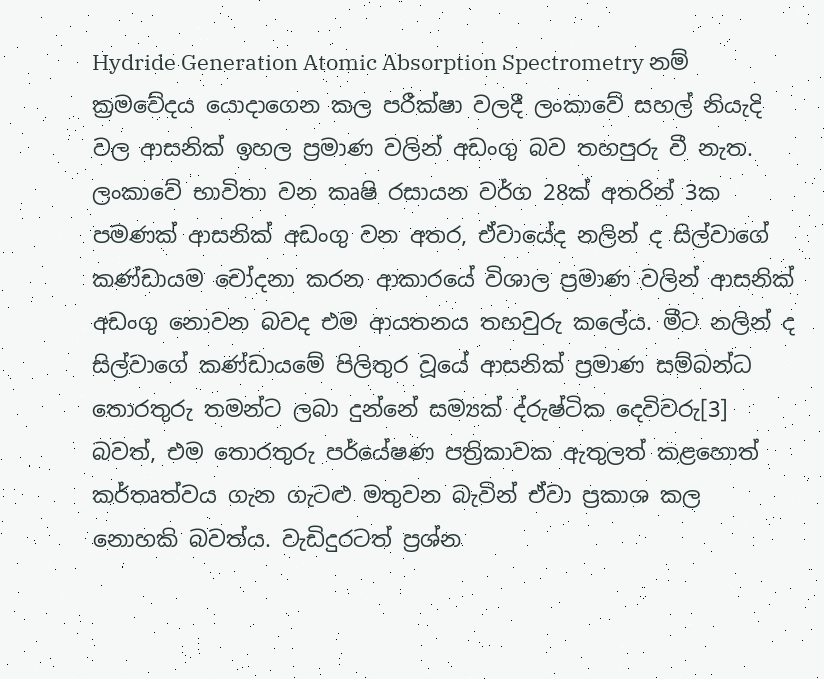Hydride Generation Atomic Absorption Spectrometry නම් ක්‍රමවේදය යොදාගෙන කල පරීක්ෂා වලදී ලංකාවේ සහල් නියැදි වල ආසනික් ඉහල ප්‍රමාණ වලින් අඩංගු බව තහපුරු වී නැත. ලංකාවේ භාවිතා වන කෘෂි රසායන වර්ග 28ක් අතරින් 3ක පමණක් ආසනික් අඩංගු වන අතර, ඒවායේද නලින් ද සිල්වාගේ කණ්ඩායම චෝදනා කරන ආකාරයේ විශාල ප්‍රමාණ වලින් ආසනික් අඩංගු නොවන බවද එම ආයතනය තහවුරු කලේය. මීට නලින් ද සිල්වාගේ කණ්ඩායමේ පිලිතුර වූයේ ආසනික් ප්‍රමාණ සම්බන්ධ තොරතුරු තමන්ට ලබා දුන්නේ සම්‍යක් ද්රුෂ්ටික දෙවිවරු[3] බවත්, එම තොරතුරු පර්යේෂණ පත්‍රිකාවක ඇතුලත් කළහොත් කර්තෘත්වය ගැන ගැටළු මතුවන බැවින් ඒවා ප්‍රකාශ කල නොහකි බවත්ය. වැඩිදුරටත් ප්‍රශ්න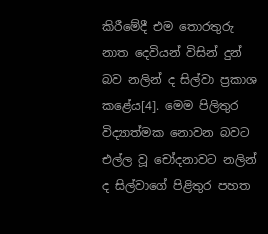කිරීමේදී එම තොරතුරු නාත දෙවියන් විසින් දුන් බව නලින් ද සිල්වා ප්‍රකාශ කළේය[4]. මෙම පිලිතුර විද්‍යාත්මක නොවන බවට එල්ල වූ චෝදනාවට නලින් ද සිල්වාගේ පිළිතුර පහත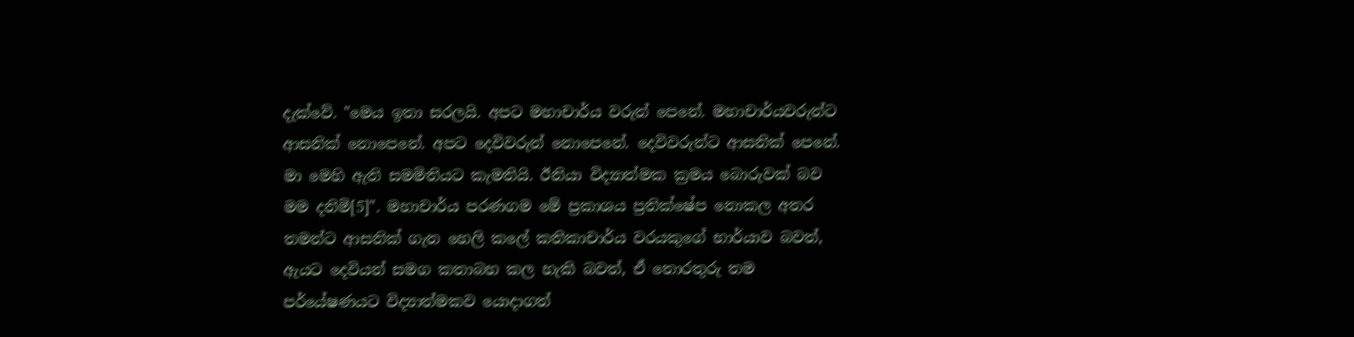දැක්වේ. "මෙය ඉතා සරලයි. අපට මහාචාර්ය වරුන් පෙනේ. මහාචාර්යවරුන්ට ආසනික් නොපෙනේ. අපට දෙවිවරුන් නොපෙනේ. දෙවිවරුන්ට ආසනික් පෙනේ. මා මෙහි ඇති සමමිතියට කැමතියි. ඊනියා විද්‍යාත්මක ක්‍රමය බොරුවක් බව මම දනිමි[5]". මහාචාර්ය පරණගම මේ ප්‍රකාශය ප්‍රතික්ෂේප නොකල අතර තමන්ට ආසනික් ගැන හෙලි කලේ කතිකාචාර්ය වරයකුගේ භාර්යාව බවත්, ඇයට දෙවියන් සමග කතාබහ කල හැකි බවත්, ඒ තොරතුරු තම පර්යේෂණයට විද්‍යාත්මකව යොදාගත්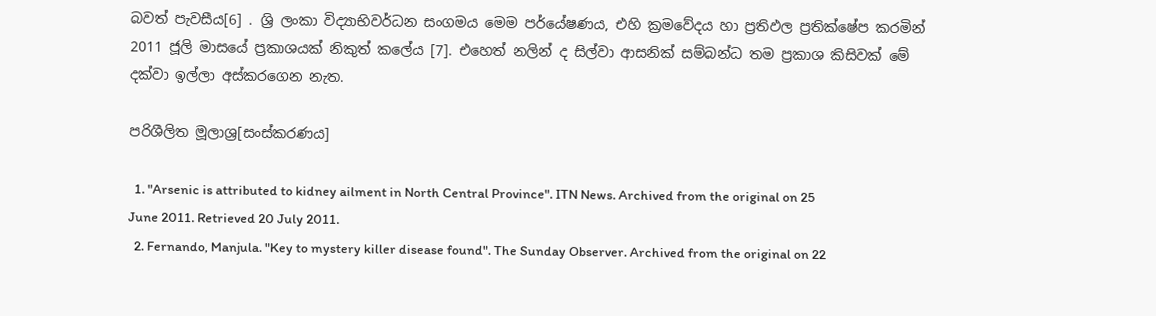බවත් පැවසීය[6] . ශ්‍රි ලංකා විද්‍යාභිවර්ධන සංගමය මෙම පර්යේෂණය, එහි ක්‍රමවේදය හා ප්‍රතිඵල ප්‍රතික්ෂේප කරමින් 2011 ජූලි මාසයේ ප්‍රකාශයක් නිකුත් කලේය [7]. එහෙත් නලින් ද සිල්වා ආසනික් සම්බන්ධ තම ප්‍රකාශ කිසිවක් මේ දක්වා ඉල්ලා අස්කරගෙන නැත.

පරිශීලිත මූලාශ්‍ර[සංස්කරණය]

  1. "Arsenic is attributed to kidney ailment in North Central Province". ITN News. Archived from the original on 25 June 2011. Retrieved 20 July 2011.
  2. Fernando, Manjula. "Key to mystery killer disease found". The Sunday Observer. Archived from the original on 22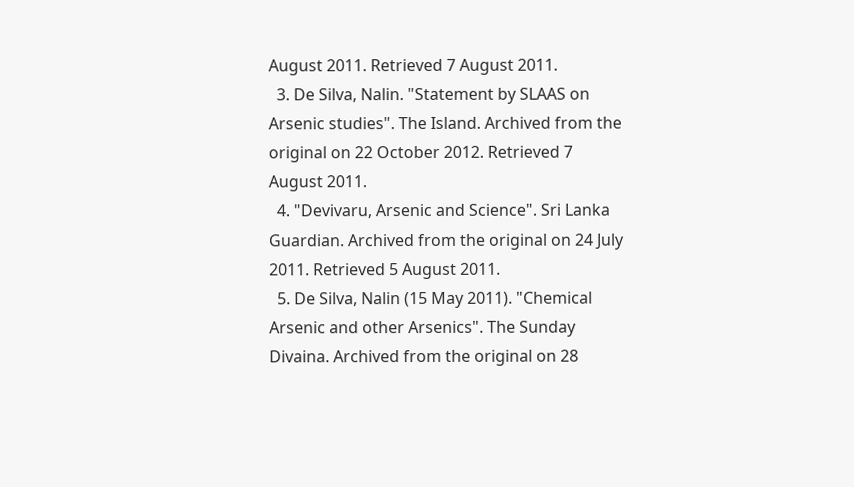August 2011. Retrieved 7 August 2011.
  3. De Silva, Nalin. "Statement by SLAAS on Arsenic studies". The Island. Archived from the original on 22 October 2012. Retrieved 7 August 2011.
  4. "Devivaru, Arsenic and Science". Sri Lanka Guardian. Archived from the original on 24 July 2011. Retrieved 5 August 2011.
  5. De Silva, Nalin (15 May 2011). "Chemical Arsenic and other Arsenics". The Sunday Divaina. Archived from the original on 28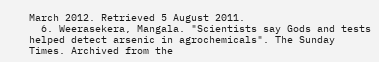March 2012. Retrieved 5 August 2011.
  6. Weerasekera, Mangala. "Scientists say Gods and tests helped detect arsenic in agrochemicals". The Sunday Times. Archived from the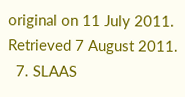original on 11 July 2011. Retrieved 7 August 2011.
  7. SLAAS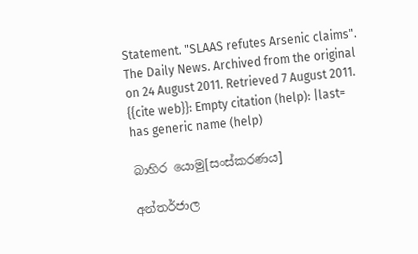Statement. "SLAAS refutes Arsenic claims". The Daily News. Archived from the original on 24 August 2011. Retrieved 7 August 2011. {{cite web}}: Empty citation (help): |last= has generic name (help)

බාහිර යොමු[සංස්කරණය]

අන්තර්ජාල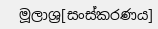මූලාශ්‍ර[සංස්කරණය]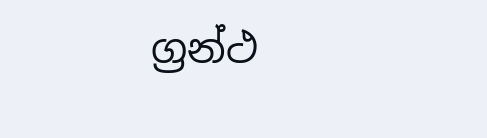ග්‍රන්ථ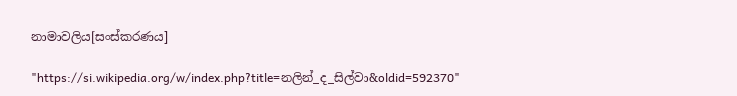නාමාවලිය[සංස්කරණය]

"https://si.wikipedia.org/w/index.php?title=නලින්_ද_සිල්වා&oldid=592370"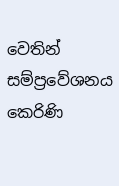වෙතින් සම්ප්‍රවේශනය කෙරිණි